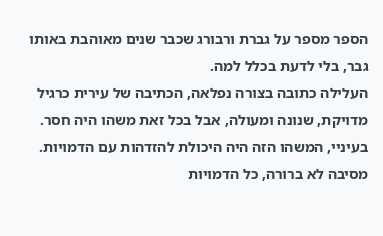הספר מספר על גברת ורבורג שכבר שנים מאוהבת באותו גבר, בלי לדעת בכלל למה.
העלילה כתובה בצורה נפלאה, הכתיבה של עירית כרגיל מדויקת, שנונה ומעולה, אבל בכל זאת משהו היה חסר. בעיניי, המשהו הזה היה היכולת להזדהות עם הדמויות.
מסיבה לא ברורה, כל הדמויות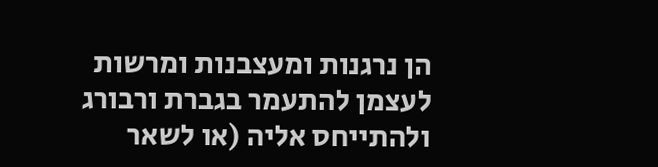הן נרגנות ומעצבנות ומרשות לעצמן להתעמר בגברת ורבורג ולהתייחס אליה (או לשאר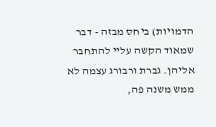הדמויות) ביחס מבזה - דבר שמאוד הקשה עליי להתחבר אליהן. גברת ורבורג עצמה לא ממש משנה פה,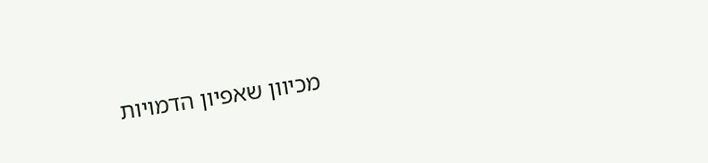מכיוון שאפיון הדמויות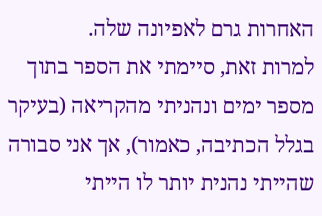האחרות גרם לאפיונה שלה.
למרות זאת, סיימתי את הספר בתוך מספר ימים ונהניתי מהקריאה (בעיקר בגלל הכתיבה, כאמור), אך אני סבורה שהייתי נהנית יותר לו הייתי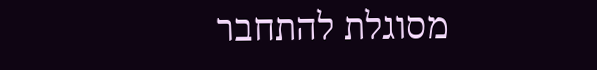מסוגלת להתחבר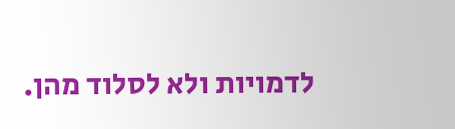לדמויות ולא לסלוד מהן.